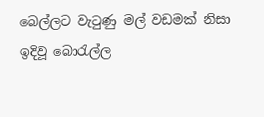බෙල්ලට වැටුණු මල් වඩමක් නිසා ඉදිවූ බොරැල්ල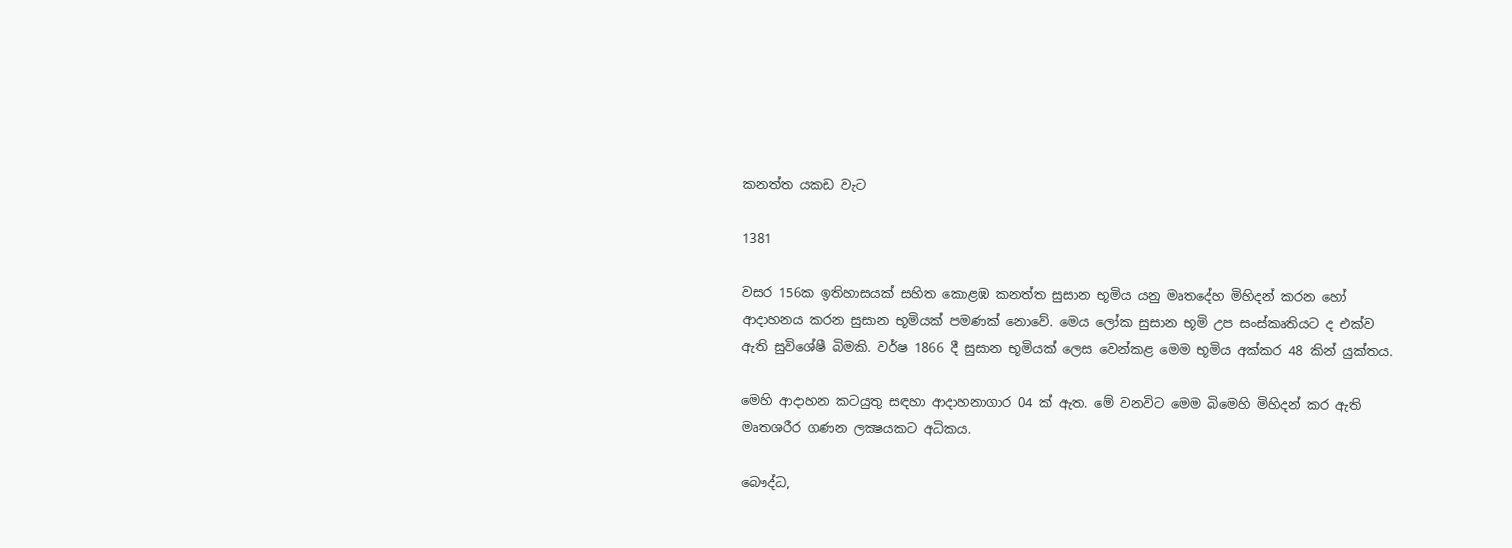කනත්ත යකඩ වැට

1381

වසර 156ක ඉතිහාසයක් සහිත කොළඹ කනත්ත සුසාන භූමිය යනු මෘතදේහ මිහිදන් කරන හෝ ආදාහනය කරන සුසාන භූමියක් පමණක් නොවේ. මෙය ලෝක සුසාන භූමි උප සංස්කෘතියට ද එක්ව ඇති සුවිශේෂී බිමකි. වර්ෂ 1866 දී සුසාන භූමියක් ලෙස වෙන්කළ මෙම භූමිය අක්කර 48 කින් යුක්තය.

මෙහි ආදාහන කටයුතු සඳහා ආදාහනාගාර 04 ක් ඇත. මේ වනවිට මෙම බිමෙහි මිහිදන් කර ඇති මෘතශරීර ගණන ලක්‍ෂයකට අධිකය.

බෞද්ධ,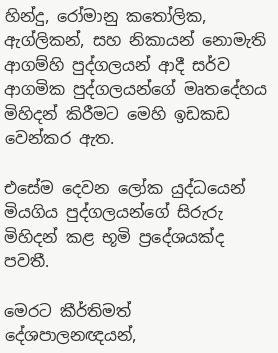හින්දු, රෝමානු කතෝලික, ඇග්ලිකන්, සහ නිකායන් නොමැති ආගම්හි පුද්ගලයන් ආදී සර්ව ආගමික පුද්ගලයන්ගේ මෘතදේහය මිහිදන් කිරීමට මෙහි ඉඩකඩ වෙන්කර ඇත.

එසේම දෙවන ලෝක යුද්ධයෙන් මියගිය පුද්ගලයන්ගේ සිරුරු මිහිදන් කළ භූමි ප්‍රදේශයක්ද පවතී.

මෙරට කීර්තිමත් දේශපාලනඥයන්,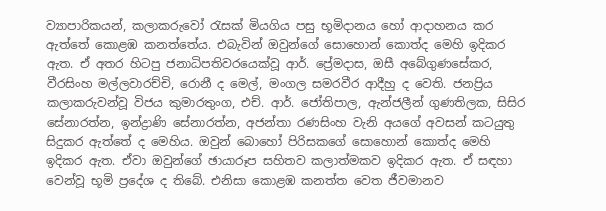ව්‍යාපාරිකයන්, කලාකරුවෝ රැසක් මියගිය පසු භූමිදානය හෝ ආදාහනය කර ඇත්තේ කොළඹ කනත්තේය. එබැවින් ඔවුන්ගේ සොහොන් කොත්ද මෙහි ඉදිකර ඇත. ඒ අතර හිටපු ජනාධිපතිවරයෙක්වූ ආර්. ප්‍රේමදාස, ඔසී අබේගුණසේකර, වීරසිංහ මල්ලවාරච්චි, රොනී ද මෙල්, මංගල සමරවීර ආදීහු ද වෙති. ජනප්‍රිය කලාකරුවන්වූ විජය කුමාරතුංග, එච්. ආර්. ජෝතිපාල, ඇන්ජලීන් ගුණතිලක, සිසිර සේනාරත්න, ඉන්ද්‍රාණි සේනාරත්න, අජන්තා රණසිංහ වැනි අයගේ අවසන් කටයුතු සිදුකර ඇත්තේ ද මෙහිය. ඔවුන් බොහෝ පිරිසකගේ සොහොන් කොත්ද මෙහි ඉදිකර ඇත. ඒවා ඔවුන්ගේ ඡායාරූප සහිතව කලාත්මකව ඉදිකර ඇත. ඒ සඳහා වෙන්වූ භූමි ප්‍රදේශ ද තිබේ. එනිසා කොළඹ කනත්ත වෙත ජීවමානව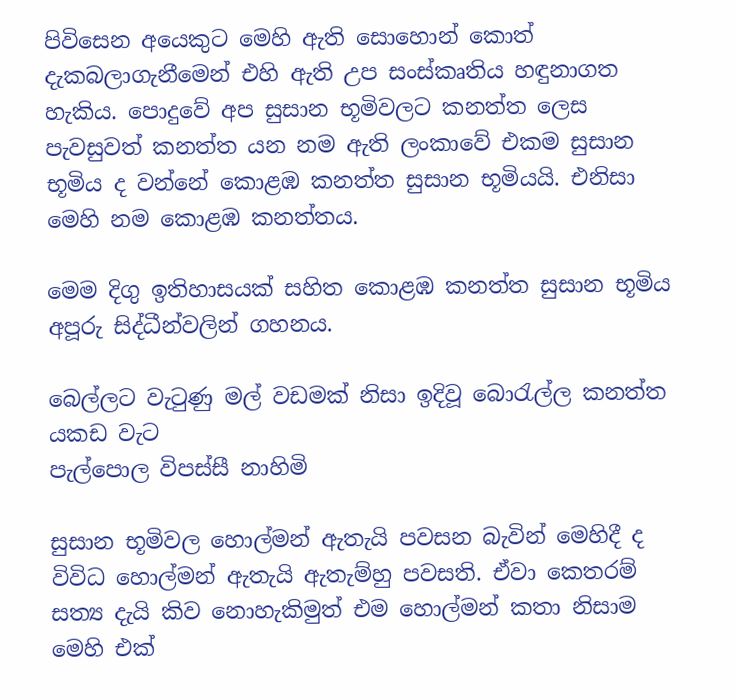පිවිසෙන අයෙකුට මෙහි ඇති සොහොන් කොත් දැකබලාගැනීමෙන් එහි ඇති උප සංස්කෘතිය හඳුනාගත හැකිය. පොදුවේ අප සුසාන භූමිවලට කනත්ත ලෙස පැවසුවත් කනත්ත යන නම ඇති ලංකාවේ එකම සුසාන භූමිය ද වන්නේ කොළඹ කනත්ත සුසාන භූමියයි. එනිසා මෙහි නම කොළඹ කනත්තය.

මෙම දිගු ඉතිහාසයක් සහිත කොළඹ කනත්ත සුසාන භූමිය අපූරු සිද්ධීන්වලින් ගහනය.

බෙල්ලට වැටුණු මල් වඩමක් නිසා ඉදිවූ බොරැල්ල කනත්ත යකඩ වැට
පැල්පොල විපස්සී නාහිමි

සුසාන භූමිවල හොල්මන් ඇතැයි පවසන බැවින් මෙහිදී ද විවිධ හොල්මන් ඇතැයි ඇතැම්හු පවසති. ඒවා කෙතරම් සත්‍ය දැයි කිව නොහැකිමුත් එම හොල්මන් කතා නිසාම මෙහි එක්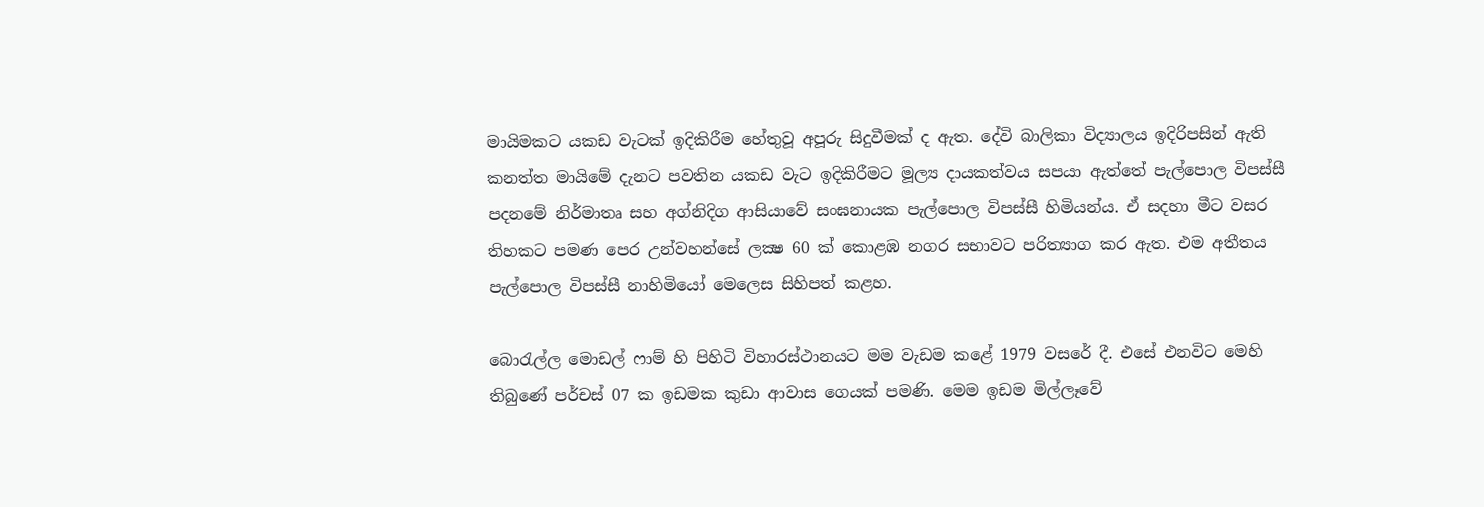මායිමකට යකඩ වැටක් ඉදිකිරීම හේතුවූ අපූරු සිදුවීමක් ද ඇත. දේවි බාලිකා විද්‍යාලය ඉදිරිපසින් ඇති කනත්ත මායිමේ දැනට පවතින යකඩ වැට ඉදිකිරීමට මූල්‍ය දායකත්වය සපයා ඇත්තේ පැල්පොල විපස්සී පදනමේ නිර්මාතෘ සහ අග්නිදිග ආසියාවේ සංඝනායක පැල්පොල විපස්සී හිමියන්ය. ඒ සදහා මීට වසර තිහකට පමණ පෙර උන්වහන්සේ ලක්‍ෂ 60 ක් කොළඹ නගර සභාවට පරිත්‍යාග කර ඇත. එම අතීතය පැල්පොල විපස්සී නාහිමියෝ මෙලෙස සිහිපත් කළහ.

බොරැල්ල මොඩල් ෆාම් හි පිහිටි විහාරස්ථානයට මම වැඩම කළේ 1979 වසරේ දී. එසේ එනවිට මෙහි තිබුණේ පර්චස් 07 ක ඉඩමක කුඩා ආවාස ගෙයක් පමණි. මෙම ඉඩම මිල්ලෑවේ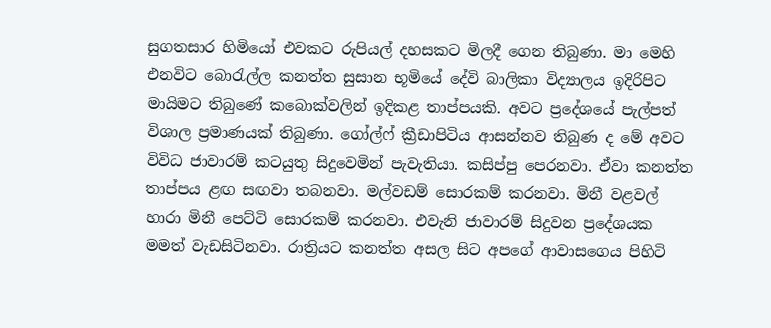සුගතසාර හිමියෝ එවකට රුපියල් දහසකට මිලදී ගෙන තිබුණා. මා මෙහි එනවිට බොරැල්ල කනත්ත සුසාන භූමියේ දේවි බාලිකා විද්‍යාලය ඉදිරිපිට මායිමට තිබුණේ කබොක්වලින් ඉදිකළ තාප්පයකි. අවට ප්‍රදේශයේ පැල්පත් විශාල ප්‍රමාණයක් තිබුණා. ගෝල්ෆ් ක්‍රීඩාපිටිය ආසන්නව තිබුණ ද මේ අවට විවිධ ජාවාරම් කටයුතු සිදුවෙමින් පැවැතියා. කසිප්පු පෙරනවා. ඒවා කනත්ත තාප්පය ළඟ සඟවා තබනවා. මල්වඩම් සොරකම් කරනවා. මිනී වළවල් හාරා මිනී පෙට්ටි සොරකම් කරනවා. එවැනි ජාවාරම් සිදුවන ප්‍රදේශයක මමත් වැඩසිටිනවා. රාත්‍රියට කනත්ත අසල සිට අපගේ ආවාසගෙය පිහිටි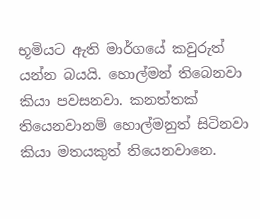භූමියට ඇති මාර්ගයේ කවුරුත් යන්න බයයි. හොල්මන් තිබෙනවා කියා පවසනවා. කනත්තක් තියෙනවානම් හොල්මනුත් සිටිනවා කියා මතයකුත් තියෙනවානෙ.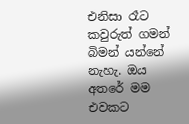එනිසා රෑට කවුරුත් ගමන් බිමන් යන්නේ නැහැ. ඔය අතරේ මම එවකට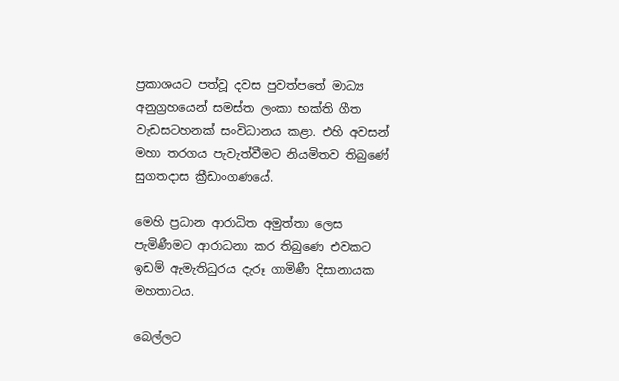ප්‍රකාශයට පත්වූ දවස පුවත්පතේ මාධ්‍ය අනුග්‍රහයෙන් සමස්ත ලංකා භක්ති ගීත වැඩසටහනක් සංවිධානය කළා. එහි අවසන් මහා තරගය පැවැත්වීමට නියමිතව තිබුණේ සුගතදාස ක්‍රීඩාංගණයේ.

මෙහි ප්‍රධාන ආරාධිත අමුත්තා ලෙස පැමිණීමට ආරාධනා කර තිබුණෙ එවකට ඉඩම් ඇමැතිධුරය දැරූ ගාමිණී දිසානායක මහතාටය.

බෙල්ලට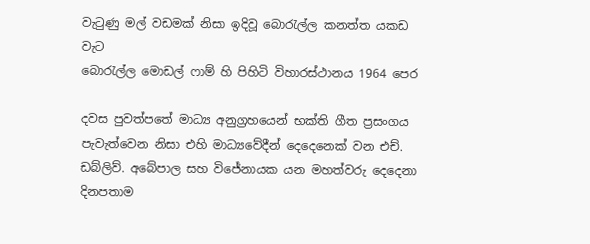වැටුණු මල් වඩමක් නිසා ඉදිවූ බොරැල්ල කනත්ත යකඩ වැට
බොරැල්ල මොඩල් ෆාම් හි පිහිටි විහාරස්ථානය 1964 පෙර

දවස පුවත්පතේ මාධ්‍ය අනුග්‍රහයෙන් භක්ති ගීත ප්‍රසංගය පැවැත්වෙන නිසා එහි මාධ්‍යවේදීන් දෙදෙනෙක් වන එච්. ඩබ්ලිව්. අබේපාල සහ විජේනායක යන මහත්වරු දෙදෙනා දිනපතාම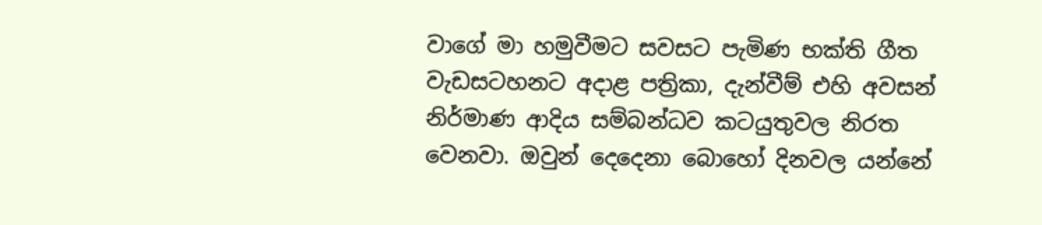වාගේ මා හමුවීමට සවසට පැමිණ භක්ති ගීත වැඩසටහනට අදාළ පත්‍රිකා, දැන්වීම් එහි අවසන් නිර්මාණ ආදිය සම්බන්ධව කටයුතුවල නිරත වෙනවා. ඔවුන් දෙදෙනා බොහෝ දිනවල යන්නේ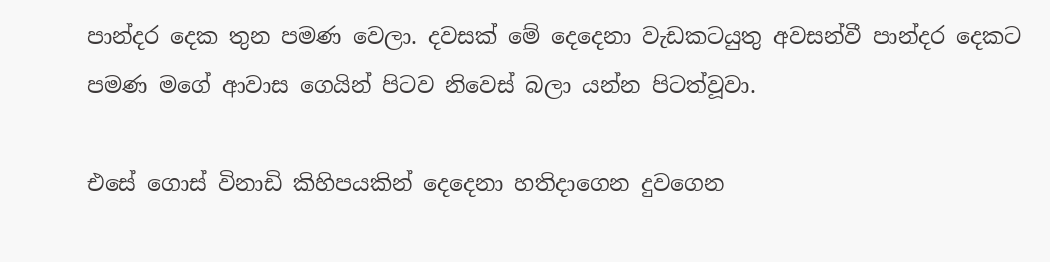පාන්දර දෙක තුන පමණ වෙලා. දවසක් මේ දෙදෙනා වැඩකටයුතු අවසන්වී පාන්දර දෙකට පමණ මගේ ආවාස ගෙයින් පිටව නිවෙස් බලා යන්න පිටත්වූවා.

එසේ ගොස් විනාඩි කිහිපයකින් දෙදෙනා හතිදාගෙන දුවගෙන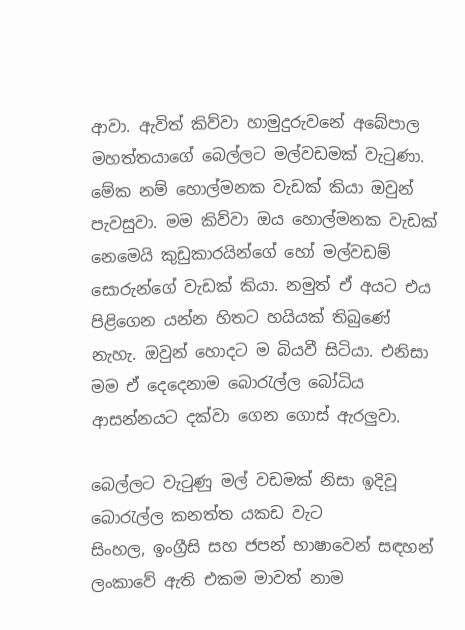ආවා. ඇවිත් කිව්වා හාමුදුරුවනේ අබේපාල මහත්තයාගේ බෙල්ලට මල්වඩමක් වැටුණා. මේක නම් හොල්මනක වැඩක් කියා ඔවුන් පැවසුවා. මම කිව්වා ඔය හොල්මනක වැඩක් නෙමෙයි කුඩුකාරයින්ගේ හෝ මල්වඩම් සොරුන්ගේ වැඩක් කියා. නමුත් ඒ අයට එය පිළිගෙන යන්න හිතට හයියක් තිබුණේ නැහැ. ඔවුන් හොදට ම බියවී සිටියා. එනිසා මම ඒ දෙදෙනාම බොරැල්ල බෝධිය ආසන්නයට දක්වා ගෙන ගොස් ඇරලුවා.

බෙල්ලට වැටුණු මල් වඩමක් නිසා ඉදිවූ බොරැල්ල කනත්ත යකඩ වැට
සිංහල, ඉංග්‍රීසි සහ ජපන් භාෂාවෙන් සඳහන් ලංකාවේ ඇති එකම මාවත් නාම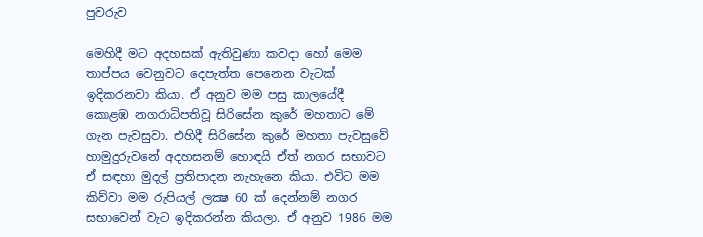පුවරුව

මෙහිදී මට අදහසක් ඇතිවුණා කවදා හෝ මෙම තාප්පය වෙනුවට දෙපැත්ත පෙනෙන වැටක් ඉදිකරනවා කියා. ඒ අනුව මම පසු කාලයේදී කොළඹ නගරාධිපතිවූ සිරිසේන කුරේ මහතාට මේ ගැන පැවසුවා. එහිදී සිරිසේන කුරේ මහතා පැවසුවේ හාමුදුරුවනේ අදහසනම් හොඳයි ඒත් නගර සභාවට ඒ සඳහා මුදල් ප්‍රතිපාදන නැහැනෙ කියා. එවිට මම කිව්වා මම රුපියල් ලක්‍ෂ 60 ක් දෙන්නම් නගර සභාවෙන් වැට ඉදිකරන්න කියලා. ඒ අනුව 1986 මම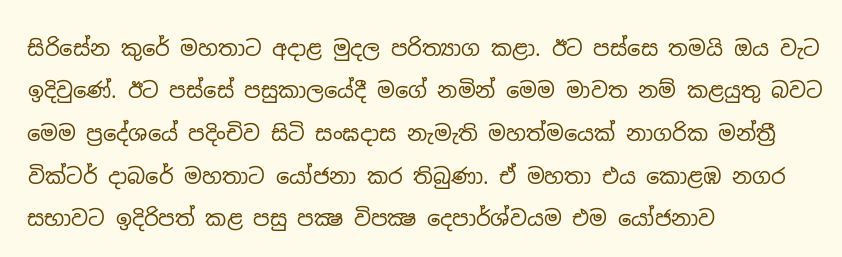සිරිසේන කුරේ මහතාට අදාළ මුදල පරිත්‍යාග කළා. ඊට පස්සෙ තමයි ඔය වැට ඉදිවුණේ. ඊට පස්සේ පසුකාලයේදී මගේ නමින් මෙම මාවත නම් කළයුතු බවට මෙම ප්‍රදේශයේ පදිංචිව සිටි සංඝදාස නැමැති මහත්මයෙක් නාගරික මන්ත්‍රී වික්ටර් දාබරේ මහතාට යෝජනා කර තිබුණා. ඒ මහතා එය කොළඹ නගර සභාවට ඉදිරිපත් කළ පසු පක්‍ෂ විපක්‍ෂ දෙපාර්ශ්වයම එම යෝජනාව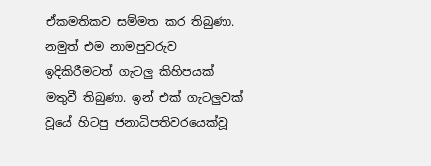ඒකමතිකව සම්මත කර තිබුණා. නමුත් එම නාමපුවරුව ඉදිකිරීමටත් ගැටලු කිහිපයක් මතුවී තිබුණා. ඉන් එක් ගැටලුවක් වූයේ හිටපු ජනාධිපතිවරයෙක්වූ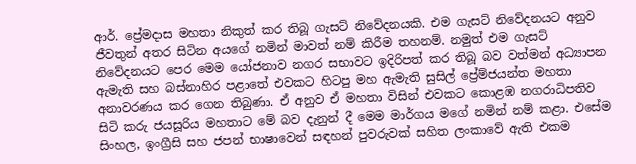ආර්. ප්‍රේමදාස මහතා නිකුත් කර තිබූ ගැසට් නිවේදනයකි. එම ගැසට් නිවේදනයට අනුව ජීවතුන් අතර සිටින අයගේ නමින් මාවත් නම් කිරීම තහනම්. නමුත් එම ගැසට් නිවේදනයට පෙර මෙම යෝජනාව නගර සභාවට ඉදිරිපත් කර තිබූ බව වත්මන් අධ්‍යාපන ඇමැති සහ බස්නාහිර පළාතේ එවකට හිටපු මහ ඇමැති සුසිල් ප්‍රේම්ජයන්ත මහතා අනාවරණය කර ගෙන තිබුණා. ඒ අනුව ඒ මහතා විසින් එවකට කොළඹ නගරාධිපතිව සිටි කරු ජයසූරිය මහතාට මේ බව දැනුන් දී මෙම මාර්ගය මගේ නමින් නම් කළා. එසේම සිංහල, ඉංග්‍රීසි සහ ජපන් භාෂාවෙන් සඳහන් පුවරුවක් සහිත ලංකාවේ ඇති එකම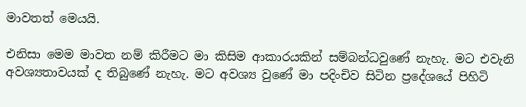මාවතත් මෙයයි.

එනිසා මෙම මාවත නම් කිරීමට මා කිසිම ආකාරයකින් සම්බන්ධවුණේ නැහැ. මට එවැනි අවශ්‍යතාවයක් ද තිබුණේ නැහැ. මට අවශ්‍ය වුණේ මා පදිංචිව සිටින ප්‍රදේශයේ පිහිටි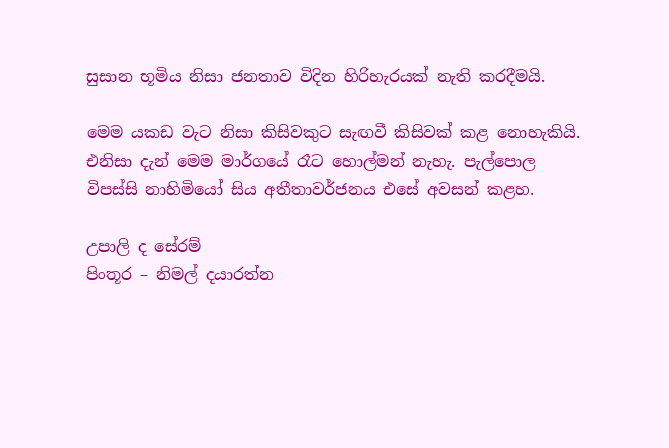සුසාන භූමිය නිසා ජනතාව විදින හිරිහැරයක් නැති කරදීමයි.

මෙම යකඩ වැට නිසා කිසිවකුට සැඟවී කිසිවක් කළ නොහැකියි. එනිසා දැන් මෙම මාර්ගයේ රෑට හොල්මන් නැහැ. පැල්පොල විපස්සි නාහිමියෝ සිය අතීතාවර්ජනය එසේ අවසන් කළහ.

උපාලි ද සේරම්
පිංතූර – නිමල් දයාරත්න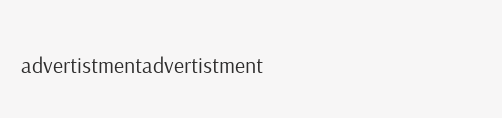advertistmentadvertistment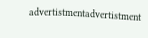advertistmentadvertistment